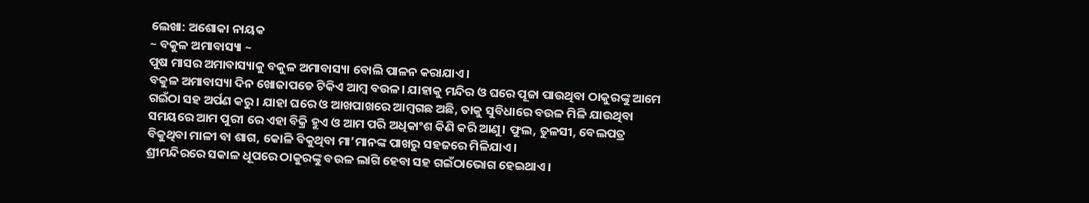ଲେଖା: ଅଶୋକା ନାୟକ
~ ବକୁଳ ଅମାବାସ୍ୟା ~
ପୁଷ ମାସର ଅମାବାସ୍ୟାକୁ ବକୁଳ ଅମାବାସ୍ୟା ବୋଲି ପାଳନ କରାଯାଏ।
ବକୁଳ ଅମାବାସ୍ୟା ଦିନ ଖୋଜାପଡେ ଟିକିଏ ଆମ୍ବ ବଉଳ। ଯାହାକୁ ମନ୍ଦିର ଓ ଘରେ ପୂଜା ପାଉଥିବା ଠାକୁରଙ୍କୁ ଆମେ ଗଇଁଠା ସହ ଅର୍ପଣ କରୁ। ଯାହା ଘରେ ଓ ଆଖପାଖରେ ଆମ୍ବଗଛ ଅଛି, ତାକୁ ସୁବିଧାରେ ବଉଳ ମିଳି ଯାଉଥିବା ସମୟରେ ଆମ ପୁରୀ ରେ ଏହା ବିକ୍ରି ହୁଏ ଓ ଆମ ପରି ଅଧିକାଂଶ କିଣି କରି ଆଣୁ। ଫୁଲ, ତୁଳସୀ, ବେଲପତ୍ର ବିକୁଥିବା ମାଳୀ ବା ଶାଗ, କୋଳି ବିକୁଥିବା ମା’ମାନଙ୍କ ପାଖରୁ ସହଜରେ ମିଳିଯାଏ।
ଶ୍ରୀମନ୍ଦିରରେ ସକାଳ ଧୂପରେ ଠାକୁରଙ୍କୁ ବଉଳ ଲାଗି ହେବା ସହ ଗଇଁଠାଭୋଗ ହେଇଥାଏ।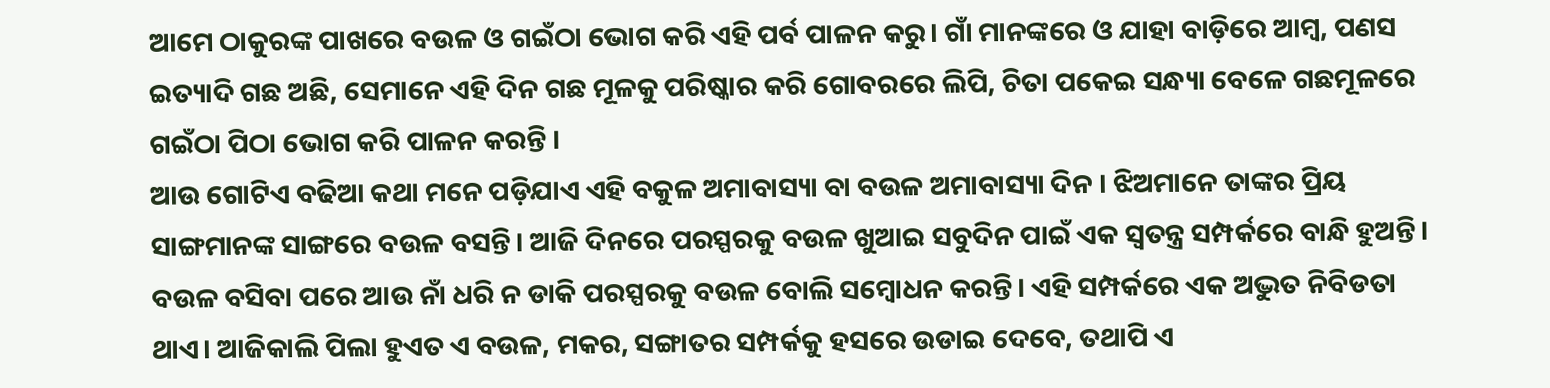ଆମେ ଠାକୁରଙ୍କ ପାଖରେ ବଉଳ ଓ ଗଇଁଠା ଭୋଗ କରି ଏହି ପର୍ବ ପାଳନ କରୁ। ଗାଁ ମାନଙ୍କରେ ଓ ଯାହା ବାଡ଼ିରେ ଆମ୍ଵ, ପଣସ ଇତ୍ୟାଦି ଗଛ ଅଛି, ସେମାନେ ଏହି ଦିନ ଗଛ ମୂଳକୁ ପରିଷ୍କାର କରି ଗୋବରରେ ଲିପି, ଚିତା ପକେଇ ସନ୍ଧ୍ୟା ବେଳେ ଗଛମୂଳରେ ଗଇଁଠା ପିଠା ଭୋଗ କରି ପାଳନ କରନ୍ତି ।
ଆଉ ଗୋଟିଏ ବଢିଆ କଥା ମନେ ପଡ଼ିଯାଏ ଏହି ବକୁଳ ଅମାବାସ୍ୟା ବା ବଉଳ ଅମାବାସ୍ୟା ଦିନ । ଝିଅମାନେ ତାଙ୍କର ପ୍ରିୟ ସାଙ୍ଗମାନଙ୍କ ସାଙ୍ଗରେ ବଉଳ ବସନ୍ତି। ଆଜି ଦିନରେ ପରସ୍ପରକୁ ବଉଳ ଖୁଆଇ ସବୁଦିନ ପାଇଁ ଏକ ସ୍ଵତନ୍ତ୍ର ସମ୍ପର୍କରେ ବାନ୍ଧି ହୁଅନ୍ତି। ବଉଳ ବସିବା ପରେ ଆଉ ନାଁ ଧରି ନ ଡାକି ପରସ୍ପରକୁ ବଉଳ ବୋଲି ସମ୍ବୋଧନ କରନ୍ତି। ଏହି ସମ୍ପର୍କରେ ଏକ ଅଦ୍ଭୁତ ନିବିଡତା ଥାଏ। ଆଜିକାଲି ପିଲା ହୁଏତ ଏ ବଉଳ, ମକର, ସଙ୍ଗାତର ସମ୍ପର୍କକୁ ହସରେ ଉଡାଇ ଦେବେ, ତଥାପି ଏ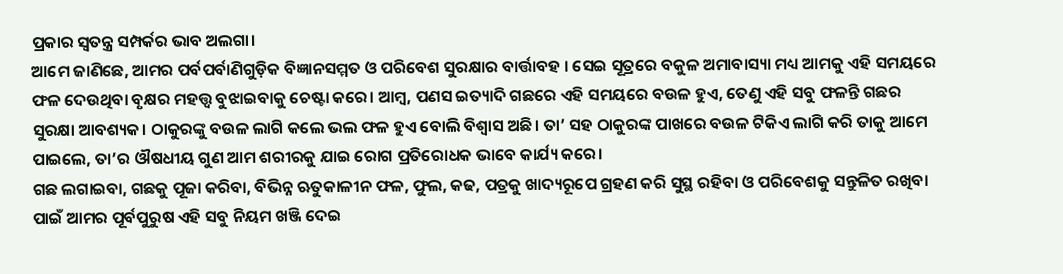ପ୍ରକାର ସ୍ଵତନ୍ତ୍ର ସମ୍ପର୍କର ଭାବ ଅଲଗା।
ଆମେ ଜାଣିଛେ, ଆମର ପର୍ବପର୍ବାଣିଗୁଡ଼ିକ ବିଜ୍ଞାନସମ୍ମତ ଓ ପରିବେଶ ସୁରକ୍ଷାର ବାର୍ତ୍ତାବହ । ସେଇ ସୂତ୍ରରେ ବକୁଳ ଅମାବାସ୍ୟା ମଧ୍ୟ ଆମକୁ ଏହି ସମୟରେ ଫଳ ଦେଉଥିବା ବୃକ୍ଷର ମହତ୍ତ୍ଵ ବୁଝାଇବାକୁ ଚେଷ୍ଟା କରେ। ଆମ୍ବ, ପଣସ ଇତ୍ୟାଦି ଗଛରେ ଏହି ସମୟରେ ବଉଳ ହୁଏ, ତେଣୁ ଏହି ସବୁ ଫଳନ୍ତି ଗଛର ସୁରକ୍ଷା ଆବଶ୍ୟକ। ଠାକୁରଙ୍କୁ ବଉଳ ଲାଗି କଲେ ଭଲ ଫଳ ହୁଏ ବୋଲି ବିଶ୍ଵାସ ଅଛି। ତା’ ସହ ଠାକୁରଙ୍କ ପାଖରେ ବଉଳ ଟିକିଏ ଲାଗି କରି ତାକୁ ଆମେ ପାଇଲେ, ତା’ର ଔଷଧୀୟ ଗୁଣ ଆମ ଶରୀରକୁ ଯାଇ ରୋଗ ପ୍ରତିରୋଧକ ଭାବେ କାର୍ଯ୍ୟ କରେ।
ଗଛ ଲଗାଇବା, ଗଛକୁ ପୂଜା କରିବା, ବିଭିନ୍ନ ଋତୁକାଳୀନ ଫଳ, ଫୁଲ, କଢ, ପତ୍ରକୁ ଖାଦ୍ୟରୂପେ ଗ୍ରହଣ କରି ସୁସ୍ଥ ରହିବା ଓ ପରିବେଶକୁ ସନ୍ତୁଳିତ ରଖିବା ପାଇଁ ଆମର ପୂର୍ବପୁରୁଷ ଏହି ସବୁ ନିୟମ ଖଞ୍ଜି ଦେଇ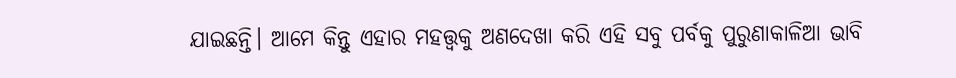ଯାଇଛନ୍ତି। ଆମେ କିନ୍ତୁ ଏହାର ମହତ୍ତ୍ଵକୁ ଅଣଦେଖା କରି ଏହି ସବୁ ପର୍ବକୁ ପୁରୁଣାକାଳିଆ ଭାବି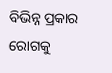ବିଭିନ୍ନ ପ୍ରକାର ରୋଗକୁ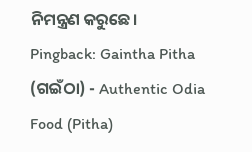ନିମନ୍ତ୍ରଣ କରୁଛେ।
Pingback: Gaintha Pitha (ଗଇଁଠା) - Authentic Odia Food (Pitha)